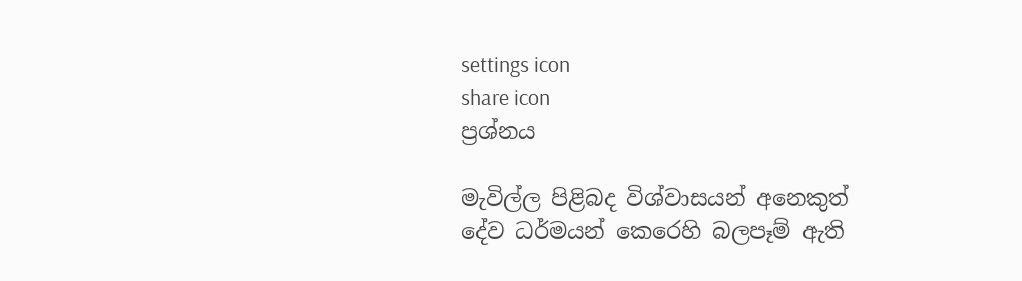settings icon
share icon
ප්‍රශ්නය

මැවිල්ල පිළිබද විශ්වාසයන් අනෙකුත් දේව ධර්මයන් කෙරෙහි බලපෑම් ඇති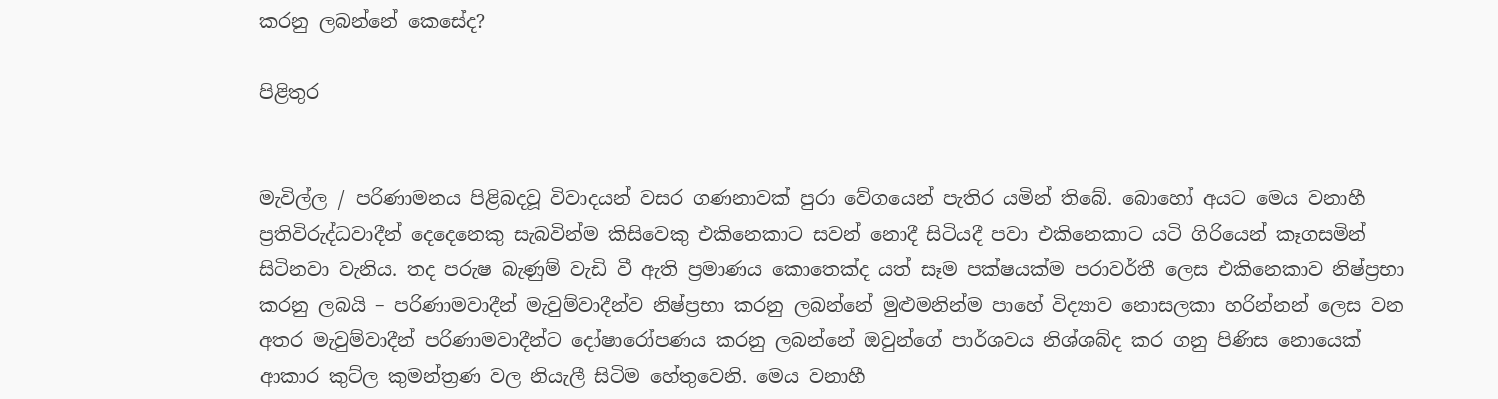කරනු ලබන්නේ කෙසේද?

පිළිතුර


මැවිල්ල / පරිණාමනය පිළිබදවූ විවාදයන් වසර ගණනාවක් පුරා වේගයෙන් පැතිර යමින් තිබේ. බොහෝ අයට මෙය වනාහී ප්‍රතිවිරුද්ධවාදීන් දෙදෙනෙකු සැබවින්ම කිසිවෙකු එකිනෙකාට සවන් නොදී සිටියදී පවා එකිනෙකාට යටි ගිරියෙන් කෑගසමින් සිටිනවා වැනිය. තද පරුෂ බැණුම් වැඩි වී ඇති ප්‍රමාණය කොතෙක්ද යත් සෑම පක්ෂයක්ම පරාවර්තී ලෙස එකිනෙකාව නිෂ්ප්‍රභා කරනු ලබයි – පරිණාමවාදීන් මැවුම්වාදීන්ව නිෂ්ප්‍රභා කරනු ලබන්නේ මුළුමනින්ම පාහේ විද්‍යාව නොසලකා හරින්නන් ලෙස වන අතර මැවුම්වාදීන් පරිණාමවාදීන්ට දෝෂාරෝපණය කරනු ලබන්නේ ඔවුන්ගේ පාර්ශවය නිශ්ශබ්ද කර ගනු පිණිස නොයෙක් ආකාර කුට්ල කුමන්ත්‍රණ වල නියැලී සිටිම හේතුවෙනි. මෙය වනාහී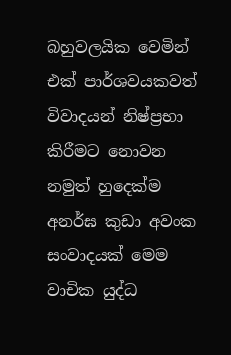බහුවලයික වෙමින් එක් පාර්ශවයකවත් විවාදයන් නිෂ්ප්‍රභා කිරීමට නොවන නමුත් හුදෙක්ම අනර්ඝ කුඩා අවංක සංවාදයක් මෙම වාචික යුද්ධ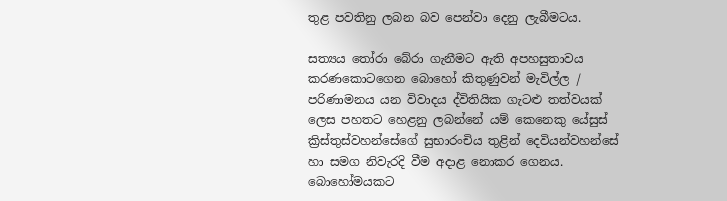තුළ පවතිනු ලබන බව පෙන්වා දෙනු ලැබීමටය.

සත්‍යය තෝරා බේරා ගැනීමට ඇති අපහසුතාවය කරණකොටගෙන බොහෝ කිතුණුවන් මැවිල්ල / පරිණාමනය යන විවාදය ද්විතියික ගැටළු තත්වයක් ලෙස පහතට හෙළනු ලබන්නේ යම් කෙනෙකු යේසුස් ක්‍රිස්තුස්වහන්සේගේ සුභාරංචිය තුළින් දෙවියන්වහන්සේ හා සමග නිවැරදි වීම අදාළ නොකර ගෙනය. බොහෝමයකට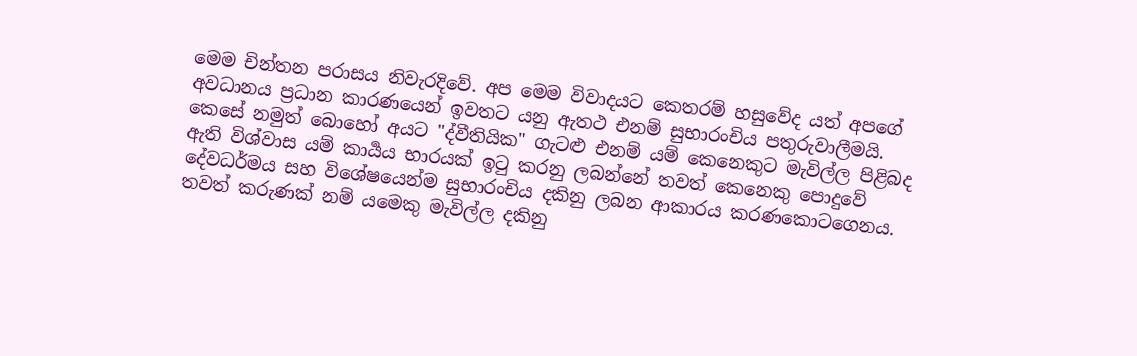මෙම චින්තන පරාසය නිවැරදිවේ. අප මෙම විවාදයට කෙතරම් හසුවේද යත් අපගේ අවධානය ප්‍රධාන කාරණයෙන් ඉවතට යනු ඇතථ එනම් සුභාරංචිය පතුරුවාලීමයි. කෙසේ නමුත් බොහෝ අයට "ද්වීතියික" ගැටළු එනම් යම් කෙනෙකුට මැවිල්ල පිළිබද ඇති විශ්වාස යම් කාර්‍යය භාරයක් ඉටු කරනු ලබන්නේ තවත් කෙනෙකු පොදුවේ දේවධර්මය සහ විශේෂයෙන්ම සුභාරංචිය දකිනු ලබන ආකාරය කරණකොටගෙනය. තවත් කරුණක් නම් යමෙකු මැවිල්ල දකිනු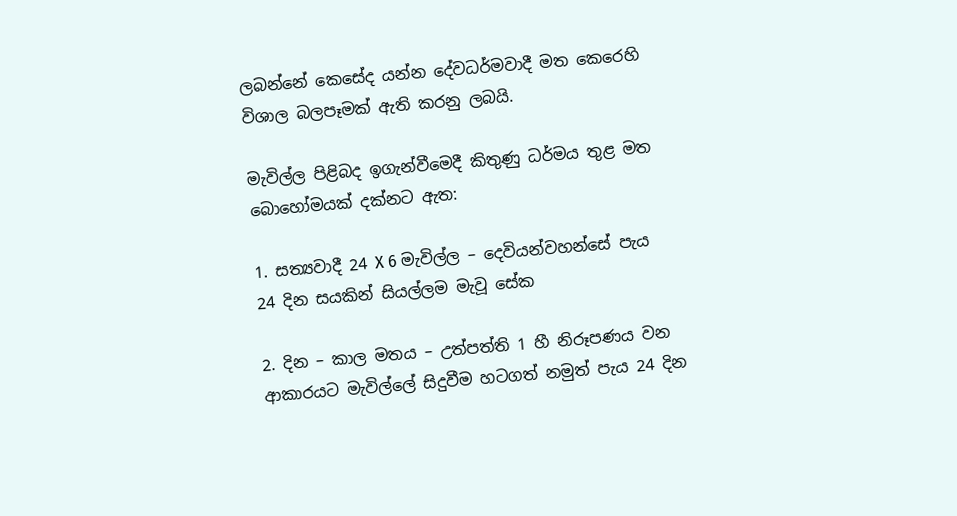ලබන්නේ කෙසේද යන්න දේවධර්මවාදී මත කෙරෙහි විශාල බලපෑමක් ඇති කරනු ලබයි.

මැවිල්ල පිළිබද ඉගැන්වීමෙදී කිතුණු ධර්මය තුළ මත බොහෝමයක් දක්නට ඇත:

1. සත්‍යවාදී 24 X 6 මැවිල්ල – දෙවියන්වහන්සේ පැය 24 දින සයකින් සියල්ලම මැවූ සේක

2. දින – කාල මතය – උත්පත්ති 1 හී නිරූපණය වන ආකාරයට මැවිල්ලේ සිදුවීම හටගත් නමුත් පැය 24 දින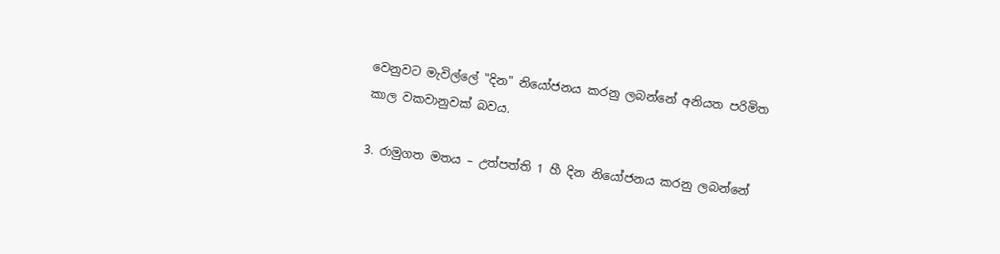වෙනුවට මැවිල්ලේ "දින" නියෝජනය කරනු ලබන්නේ අනියත පරිමිත කාල වකවානුවක් බවය.

3. රාමුගත මතය – උත්පත්ති 1 හී දින නියෝජනය කරනු ලබන්නේ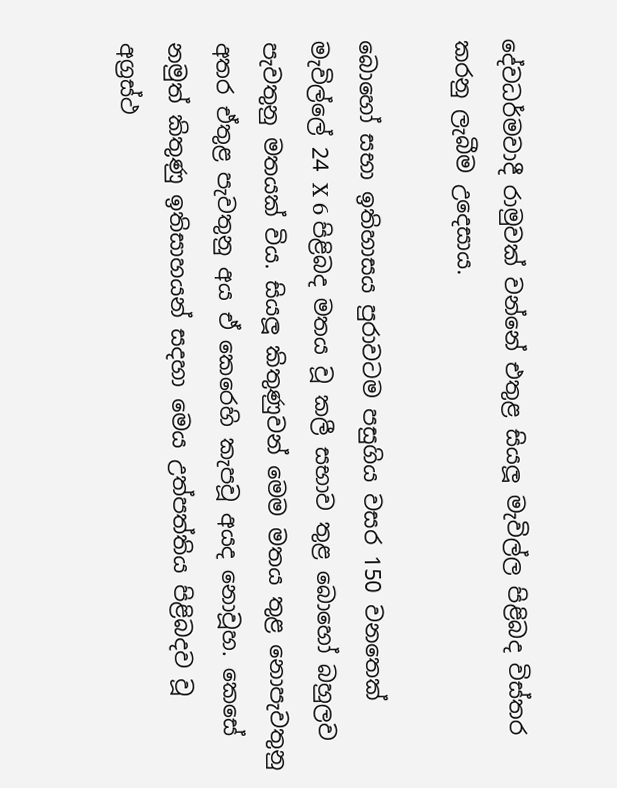දේවධර්මවාදී රාමුවක් වන්නේ එතුළ සියලූ මැවිල්ල පිළිබද විස්තර කරනු ලැබීම උදෙසාය.

බොහෝ සභා ඉතිහාසය පුරාවටම පසුගිය වසර 150 වනතෙක් මැවිල්ලේ 24 X 6 පිළිබද මතය වූ කලී සභාව තුළ බොහෝ බහුලව පැවතුනු මතයක් විය. සියලූ කිතුණුවන් මෙම මතය තුළ නොපැවතුනු අතර ඒතුළ පැවතුනු අය ඒ කෙරෙහි කැපවූ අයද නොවූහ. කෙසේ නමුත් කිතුණු ඉතිසාහයන් සදහා මෙය උත්පත්තිය පිළිබදව වූ අග්‍රස්ථ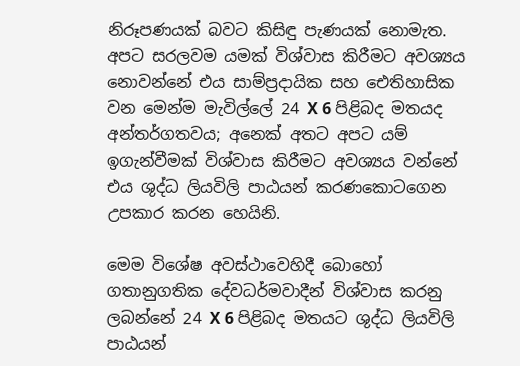නිරූපණයක් බවට කිසිඳු පැණයක් නොමැත. අපට සරලවම යමක් විශ්වාස කිරීමට අවශ්‍යය නොවන්නේ එය සාම්ප්‍රදායික සහ ඓතිහාසික වන මෙන්ම මැවිල්ලේ 24 X 6 පිළිබද මතයද අන්තර්ගතවය; අනෙක් අතට අපට යම් ඉගැන්වීමක් විශ්වාස කිරීමට අවශ්‍යය වන්නේ එය ශුද්ධ ලියවිලි පාඨයන් කරණකොටගෙන උපකාර කරන හෙයිනි.

මෙම විශේෂ අවස්ථාවෙහිදී බොහෝ ගතානුගතික දේවධර්මවාදීන් විශ්වාස කරනු ලබන්නේ 24 X 6 පිළිබද මතයට ශුද්ධ ලියවිලි පාඨයන්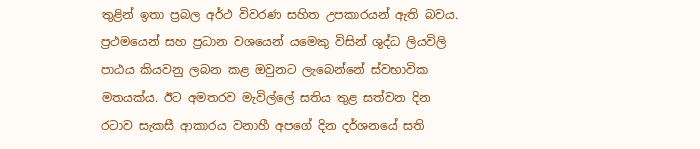තුළින් ඉතා ප්‍රබල අර්ථ විවරණ සහිත උපකාරයන් ඇති බවය. ප්‍රථමයෙන් සහ ප්‍රධාන වශයෙන් යමෙකු විසින් ශුද්ධ ලියවිලි පාඨය කියවනු ලබන කළ ඔවුනට ලැබෙන්නේ ස්වභාවික මතයක්ය. ඊට අමතරව මැවිල්ලේ සතිය තුළ සත්වන දින රටාව සැකසී ආකාරය වනාහී අපගේ දින දර්ශනයේ සති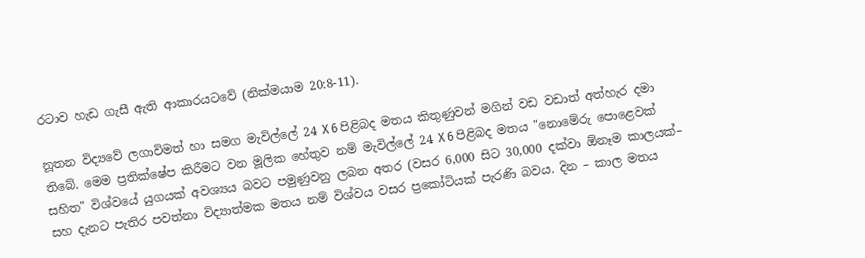රටාව හැඩ ගැසී ඇති ආකාරයටවේ (නික්මයාම 20:8-11).

නූතන විද්‍යවේ ලගාවිමත් හා සමග මැවිල්ලේ 24 X 6 පිළිබද මතය කිතුණුවන් මගින් වඩ වඩාත් අත්හැර දමා තිබේ. මෙම ප්‍රතික්ෂේප කිරීමට වන මූලික හේතුව නම් මැවිල්ලේ 24 X 6 පිළිබද මතය "නොමේරු පොළෙවක් සහිත" විශ්වයේ යුගයක් අවශ්‍යය බවට පමුණුවනු ලබන අතර (වසර 6,000 සිට 30,000 දක්වා ඕනෑම කාලයක්– සහ දැනට පැතිර පවත්නා විද්‍යාත්මක මතය නම් විශ්වය වසර ප්‍රකෝටියක් පැරණි බවය. දින – කාල මතය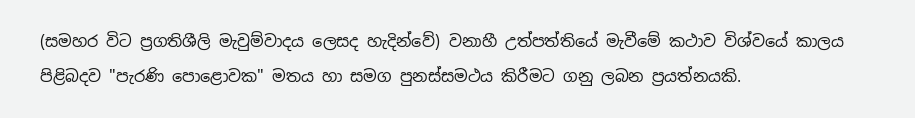(සමහර විට ප්‍රගතිශීලි මැවුම්වාදය ලෙසද හැදින්වේ) වනාහී උත්පත්තියේ මැවීමේ කථාව විශ්වයේ කාලය පිළිබදව "පැරණි පොළොවක" මතය හා සමග පුනස්සමථය කිරීමට ගනු ලබන ප්‍රයත්නයකි.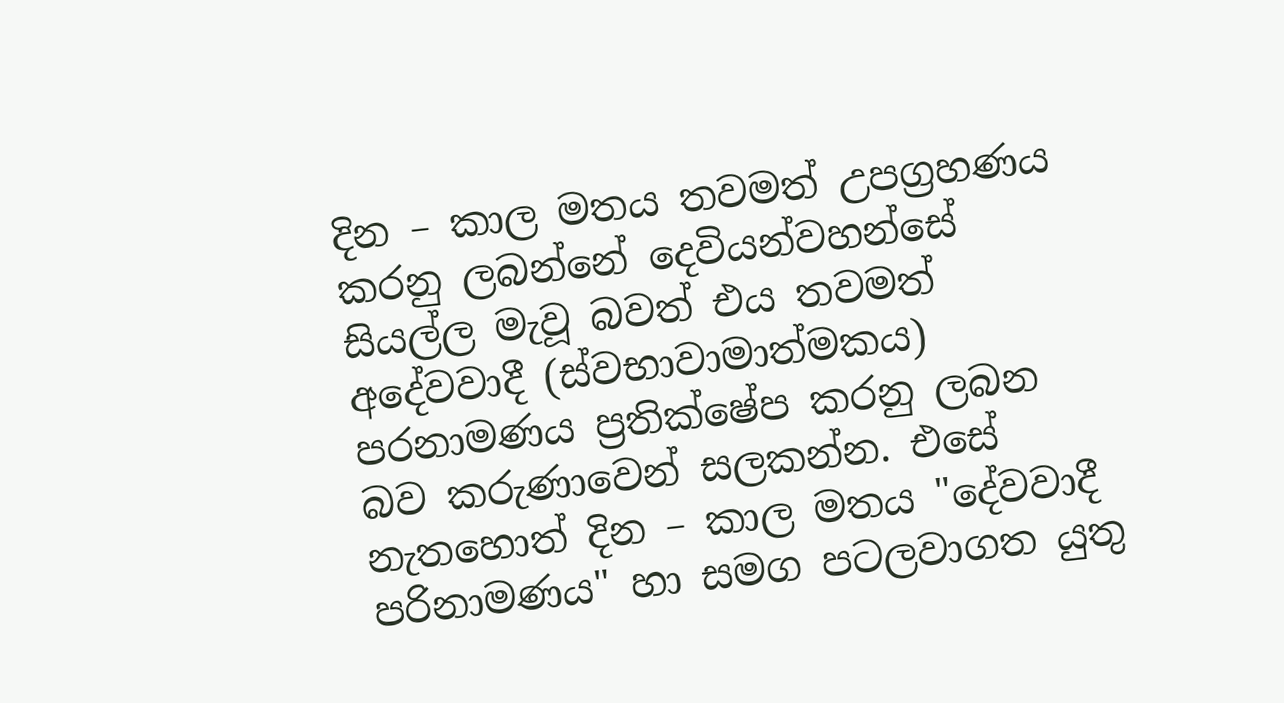දින – කාල මතය තවමත් උපග්‍රහණය කරනු ලබන්නේ දෙවියන්වහන්සේ සියල්ල මැවූ බවත් එය තවමත් අදේවවාදී (ස්වභාවාමාත්මකය) පරනාමණය ප්‍රතික්ෂේප කරනු ලබන බව කරුණාවෙන් සලකන්න. එසේ නැතහොත් දින – කාල මතය "දේවවාදී පරිනාමණය" හා සමග පටලවාගත යුතු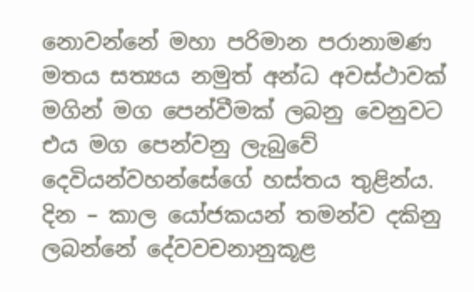නොවන්නේ මහා පරිමාන පරානාමණ මතය සත්‍යය නමුත් අන්ධ අවස්ථාවක් මගින් මග පෙන්වීමක් ලබනු වෙනුවට එය මග පෙන්වනු ලැබුවේ දෙවියන්වහන්සේගේ හස්තය තුළින්ය. දින – කාල යෝජකයන් තමන්ව දකිනු ලබන්නේ දේවවචනානුකූළ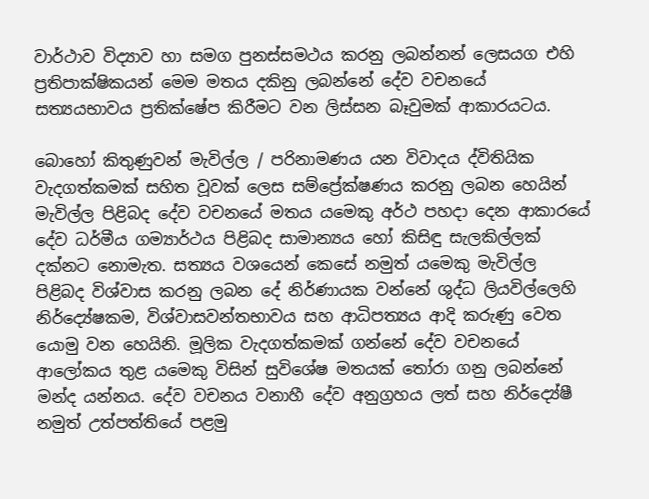වාර්ථාව විද්‍යාව හා සමග පුනස්සමථය කරනු ලබන්නන් ලෙසයග එහි ප්‍රතිපාක්ෂිකයන් මෙම මතය දකිනු ලබන්නේ දේව වචනයේ සත්‍යයභාවය ප්‍රතික්ෂේප කිරීමට වන ලිස්සන බෑවුමක් ආකාරයටය.

බොහෝ කිතුණුවන් මැවිල්ල / පරිනාමණය යන විවාදය ද්විතියික වැදගත්කමක් සහිත වූවක් ලෙස සම්ප්‍රේක්ෂණය කරනු ලබන හෙයින් මැවිල්ල පිළිබද දේව වචනයේ මතය යමෙකු අර්ථ පහදා දෙන ආකාරයේ දේව ධර්මීය ගම්‍යාර්ථය පිළිබද සාමාන්‍යය හෝ කිසිඳු සැලකිල්ලක් දක්නට නොමැත. සත්‍යය වශයෙන් කෙසේ නමුත් යමෙකු මැවිල්ල පිළිබද විශ්වාස කරනු ලබන දේ නිර්ණායක වන්නේ ශුද්ධ ලියවිල්ලෙහි නිර්ද්‍යේෂකම, විශ්වාසවන්තභාවය සහ ආධිපත්‍යය ආදි කරුණු වෙත යොමු වන හෙයිනි. මූලික වැදගත්කමක් ගන්නේ දේව වචනයේ ආලෝකය තුළ යමෙකු විසින් සුවිශේෂ මතයක් තෝරා ගනු ලබන්නේ මන්ද යන්නය. දේව වචනය වනාහී දේව අනුග්‍රහය ලත් සහ නිර්ද්‍යේෂී නමුත් උත්පත්තියේ පළමු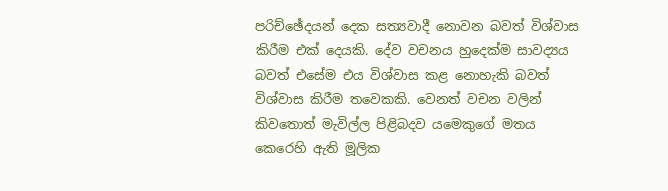පරිච්ඡේදයන් දෙක සත්‍යවාදී නොවන බවත් විශ්වාස කිරීම එක් දෙයකි. දේව වචනය හුදෙක්ම සාවද්‍යය බවත් එසේම එය විශ්වාස කළ නොහැකි බවත් විශ්වාස කිරීම තවෙකකි. වෙනත් වචන වලින් කිවතොත් මැවිල්ල පිළිබදව යමෙකුගේ මතය කෙරෙහි ඇති මූලික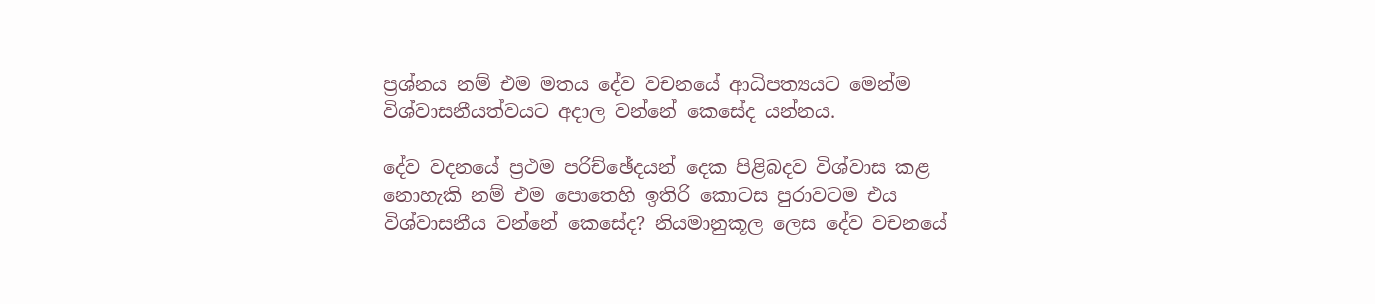ප්‍රශ්නය නම් එම මතය දේව වචනයේ ආධිපත්‍යයට මෙන්ම විශ්වාසනීයත්වයට අදාල වන්නේ කෙසේද යන්නය.

දේව වදනයේ ප්‍රථම පරිච්ඡේදයන් දෙක පිළිබදව විශ්වාස කළ නොහැකි නම් එම පොතෙහි ඉතිරි කොටස පුරාවටම එය විශ්වාසනීය වන්නේ කෙසේද? නියමානුකූල ලෙස දේව වචනයේ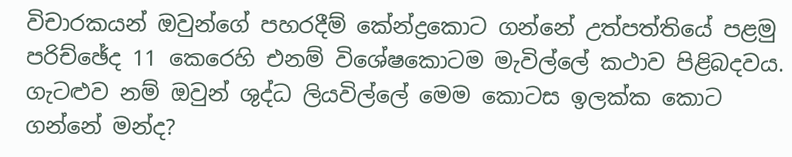විචාරකයන් ඔවුන්ගේ පහරදීම් කේන්ද්‍රකොට ගන්නේ උත්පත්තියේ පළමු පරිච්ඡේද 11 කෙරෙහි එනම් විශේෂකොටම මැවිල්ලේ කථාව පිළිබදවය. ගැටළුව නම් ඔවුන් ශුද්ධ ලියවිල්ලේ මෙම කොටස ඉලක්ක කොට ගන්නේ මන්ද?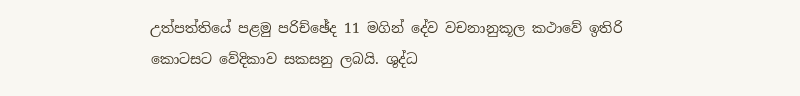උත්පත්තියේ පළමු පරිච්ඡේද 11 මගින් දේව වචනානුකූල කථාවේ ඉතිරි කොටසට වේදිකාව සකසනු ලබයි. ශුද්ධ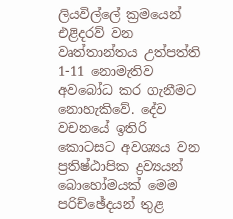ලියවිල්ලේ ක්‍රමයෙන් එළිදරව් වන වෘත්තාන්තය උත්පත්ති 1-11 නොමැතිව අවබෝධ කර ගැනීමට නොහැකිවේ. දේව වචනයේ ඉතිරි කොටසට අවශ්‍යය වන ප්‍රතිෂ්ඨාපික ද්‍රව්‍යයන් බොහෝමයක් මෙම පරිච්ඡේදයන් තුළ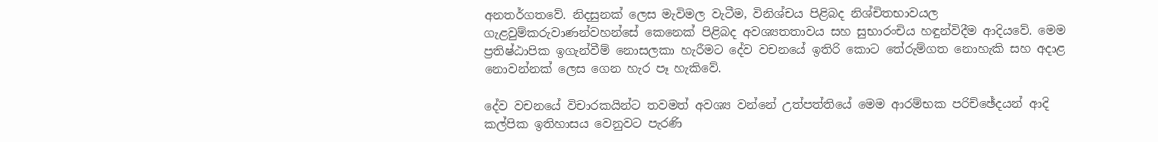අනතර්ගතවේ. නිදසුනක් ලෙස මැවිමල වැටීම, විනිශ්චය පිළිබද නිශ්චිතභාවයල ගැළවුම්කරුවාණන්වහන්සේ කෙනෙක් පිළිබද අවශ්‍යතතාවය සහ සුභාරංචිය හඳුන්විදීම ආදියවේ. මෙම ප්‍රතිෂ්ඨාපික ඉගැන්වීම් නොසලකා හැරීමට දේව වචනයේ ඉතිරි කොට තේරුම්ගත නොහැකි සහ අදාළ නොවන්නක් ලෙස ගෙන හැර පෑ හැකිවේ.

දේව වචනයේ විචාරකයින්ට තවමත් අවශ්‍ය වන්නේ උත්පත්තියේ මෙම ආරම්භක පරිච්ඡේදයන් ආදි කල්පික ඉතිහාසය වෙනුවට පැරණි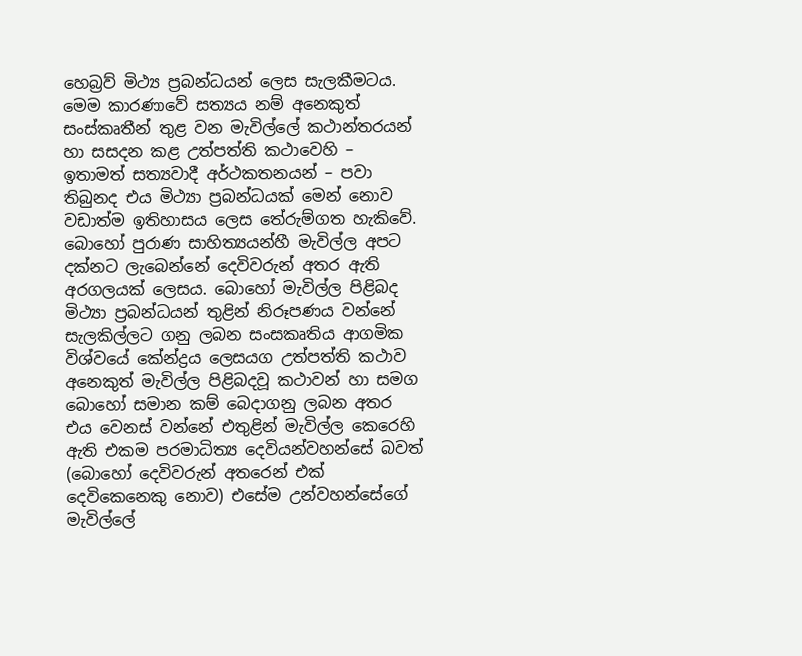හෙබ්‍රව් මිථ්‍ය ප්‍රබන්ධයන් ලෙස සැලකීමටය. මෙම කාරණාවේ සත්‍යය නම් අනෙකුත් සංස්කෘතීන් තුළ වන මැවිල්ලේ කථාන්තරයන් හා සසදන කළ උත්පත්ති කථාවෙහි – ඉතාමත් සත්‍යවාදී අර්ථකතනයන් – පවා තිබුනද එය මිථ්‍යා ප්‍රබන්ධයක් මෙන් නොව වඩාත්ම ඉතිහාසය ලෙස තේරුම්ගත හැකිවේ. බොහෝ පුරාණ සාහිත්‍යයන්හී මැවිල්ල අපට දක්නට ලැබෙන්නේ දෙවිවරුන් අතර ඇති අරගලයක් ලෙසය. බොහෝ මැවිල්ල පිළිබද මිථ්‍යා ප්‍රබන්ධයන් තුළින් නිරූපණය වන්නේ සැලකිල්ලට ගනු ලබන සංසකෘතිය ආගමික විශ්වයේ කේන්ද්‍රය ලෙසයග උත්පත්ති කථාව අනෙකුත් මැවිල්ල පිළිබදවූ කථාවන් හා සමග බොහෝ සමාන කම් බෙදාගනු ලබන අතර එය වෙනස් වන්නේ එතුළින් මැවිල්ල කෙරෙහි ඇති එකම පරමාධිත්‍ය දෙවියන්වහන්සේ බවත් (බොහෝ දෙවිවරුන් අතරෙන් එක් දෙවිකෙනෙකු නොව) එසේම උන්වහන්සේගේ මැවිල්ලේ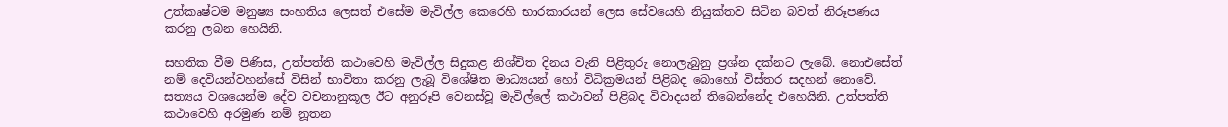උත්කෘෂ්ටම මනුෂ්‍ය සංහතිය ලෙසත් එසේම මැවිල්ල කෙරෙහි භාරකාරයන් ලෙස සේවයෙහි නියුක්තව සිටින බවත් නිරූපණය කරනු ලබන හෙයිනි.

සහතික වීම පිණිස, උත්පත්ති කථාවෙහි මැවිල්ල සිදුකළ නිශ්චිත දිනය වැනි පිළිතුරු නොලැබුනු ප්‍රශ්න දක්නට ලැබේ. නොඑසේත් නම් දෙවියන්වහන්සේ විසින් භාවිතා කරනු ලැබූ විශේෂිත මාධ්‍යයන් හෝ විධික්‍රමයන් පිළිබද බොහෝ විස්තර සදහන් නොවේ. සත්‍යය වශයෙන්ම දේව වචනානුකූල ඊට අනුරූපි වෙනස්වූ මැවිල්ලේ කථාවන් පිළිබද විවාදයන් තිබෙන්නේද එහෙයිනි. උත්පත්ති කථාවෙහි අරමුණ නම් නූතන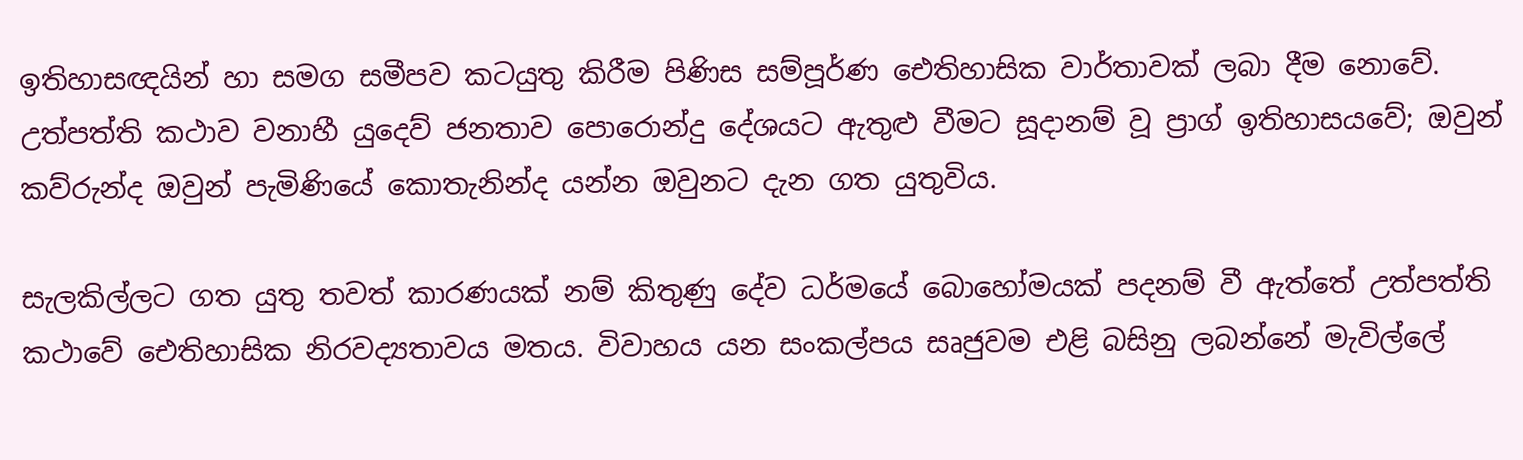ඉතිහාසඥයින් හා සමග සමීපව කටයුතු කිරීම පිණිස සම්පූර්ණ ඓතිහාසික වාර්තාවක් ලබා දීම නොවේ. උත්පත්ති කථාව වනාහී යුදෙව් ජනතාව පොරොන්දු දේශයට ඇතුළු වීමට සූදානම් වූ ප්‍රාග් ඉතිහාසයවේ; ඔවුන් කව්රුන්ද ඔවුන් පැමිණියේ කොතැනින්ද යන්න ඔවුනට දැන ගත යුතුවිය.

සැලකිල්ලට ගත යුතු තවත් කාරණයක් නම් කිතුණු දේව ධර්මයේ බොහෝමයක් පදනම් වී ඇත්තේ උත්පත්ති කථාවේ ඓතිහාසික නිරවද්‍යතාවය මතය. විවාහය යන සංකල්පය සෘජුවම එළි බසිනු ලබන්නේ මැවිල්ලේ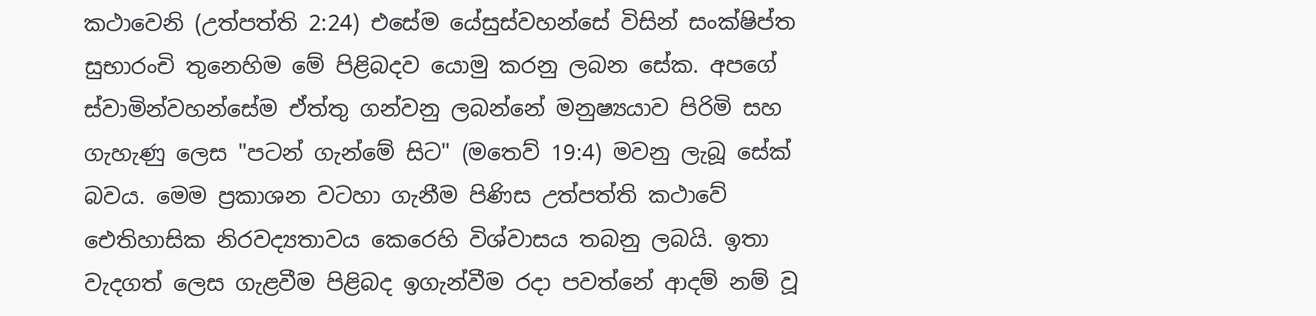කථාවෙනි (උත්පත්ති 2:24) එසේම යේසුස්වහන්සේ විසින් සංක්ෂිප්ත සුභාරංචි තුනෙහිම මේ පිළිබදව යොමු කරනු ලබන සේක. අපගේ ස්වාමින්වහන්සේම ඒත්තු ගන්වනු ලබන්නේ මනුෂ්‍යයාව පිරිමි සහ ගැහැණු ලෙස "පටන් ගැන්මේ සිට" (මතෙව් 19:4) මවනු ලැබූ සේක් බවය. මෙම ප්‍රකාශන වටහා ගැනීම පිණිස උත්පත්ති කථාවේ ඓතිහාසික නිරවද්‍යතාවය කෙරෙහි විශ්වාසය තබනු ලබයි. ඉතා වැදගත් ලෙස ගැළවීම පිළිබද ඉගැන්වීම රදා පවත්නේ ආදම් නම් වූ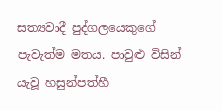සත්‍යවාදී පුද්ගලයෙකුගේ පැවැත්ම මතය. පාවුළු විසින් යැවූ හසුන්පත්හී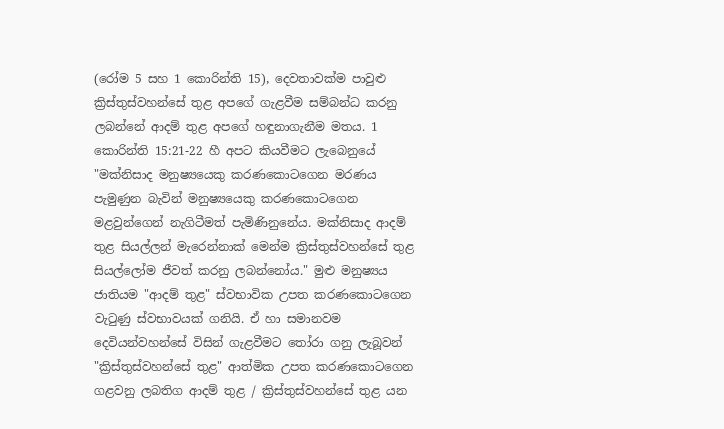(රෝම 5 සහ 1 කොරින්ති 15), දෙවතාවක්ම පාවුළු ක්‍රිස්තුස්වහන්සේ තුළ අපගේ ගැළවීම සම්බන්ධ කරනු ලබන්නේ ආදම් තුළ අපගේ හඳුනාගැනීම මතය. 1 කොරින්ති 15:21-22 හී අපට කියවීමට ලැබෙනුයේ "මක්නිසාද මනුෂ්‍යයෙකු කරණකොටගෙන මරණය පැමුණුන බැවින් මනුෂ්‍යයෙකු කරණකොටගෙන මළවුන්ගෙන් නැගිටීමත් පැමිණිනුනේය. මක්නිසාද ආදම් තුළ සියල්ලන් මැරෙන්නාක් මෙන්ම ක්‍රිස්තුස්වහන්සේ තුළ සියල්ලෝම ජීවත් කරනු ලබන්නෝය." මුළු මනුෂ්‍යය ජාතියම "ආදම් තුළ" ස්වභාවික උපත කරණකොටගෙන වැටුණු ස්වභාවයක් ගනියි. ඒ හා සමානවම දෙවියන්වහන්සේ විසින් ගැළවීමට තෝරා ගනු ලැබූවන් "ක්‍රිස්තුස්වහන්සේ තුළ" ආත්මික උපත කරණකොටගෙන ගළවනු ලබතිග ආදම් තුළ / ක්‍රිස්තුස්වහන්සේ තුළ යන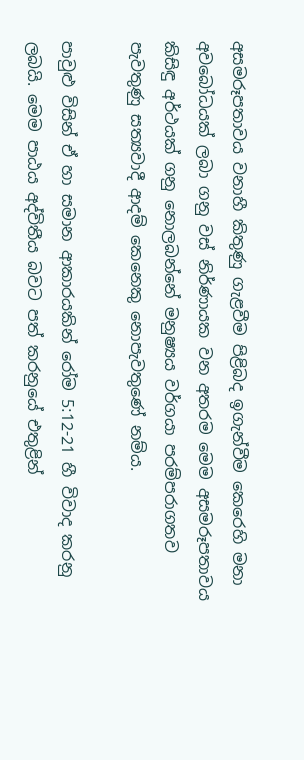අසමරූපතාවය වනාහී කිතුණු ගැළවීම පිළිබද ඉගැන්වීම කෙරෙහි මනා අවබෝධයක් ලබා ගනු වස් නිර්ණායක වන අතරම මෙම අසමරූපතාවය කිසිඳු අර්ථයක් ගනු නොලබන්නේ මනුෂ්‍යය වර්ගයා පරම්පරාගතව පැවතුණු සත්‍යවාදී ආදම් කෙනෙකු නොපැවතුණේ නම්ය.

පාවුළු විසින් ඒ හා සමාන ආකාරයකින් රෝම 5:12-21 හී විවාද කරනු ලබයි. මෙම පාඨය අද්විතීය බවට පත් කරනුයේ එතුළින්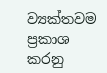ව්‍යක්තවම ප්‍රකාශ කරනු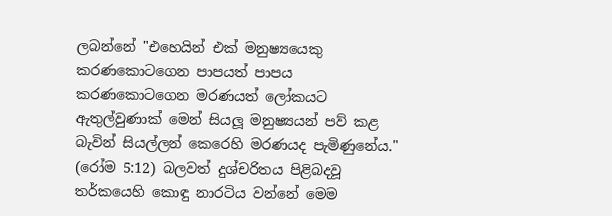ලබන්නේ "එහෙයින් එක් මනුෂ්‍යයෙකු කරණකොටගෙන පාපයත් පාපය කරණකොටගෙන මරණයත් ලෝකයට ඇතුල්වුණාක් මෙන් සියලූ මනුෂ්‍යයන් පව් කළ බැවින් සියල්ලන් කෙරෙහි මරණයද පැමිණුනේය." (රෝම 5:12) බලවත් දුශ්චරිතය පිළිබදවූ තර්කයෙහි කොඳු නාරටිය වන්නේ මෙම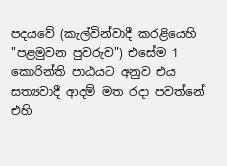පදයවේ (කැල්වින්වාදී කරළියෙහි "පළමුවන පුවරුව") එසේම 1 කොරින්ති පාඨයට අනුව එය සත්‍යවාදී ආදම් මත රදා පවත්නේ එහි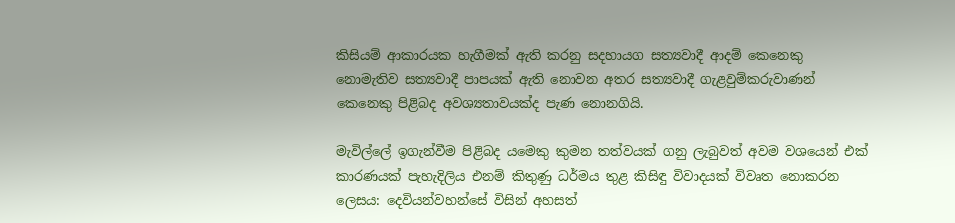කිසියම් ආකාරයක හැගීමක් ඇති කරනු සදහායග සත්‍යවාදී ආදම් කෙනෙකු නොමැතිව සත්‍යවාදී පාපයක් ඇති නොවන අතර සත්‍යවාදී ගැළවුම්කරුවාණන් කෙනෙකු පිළිබද අවශ්‍යතාවයක්ද පැණ නොනගියි.

මැවිල්ලේ ඉගැන්වීම පිළිබද යමෙකු කුමන තත්වයක් ගනු ලැබුවත් අවම වශයෙන් එක් කාරණයක් පැහැදිලිය එනම් කිතුණු ධර්මය තුළ කිසිඳු විවාදයක් විවෘත නොකරන ලෙසය: දෙවියන්වහන්සේ විසින් අහසත්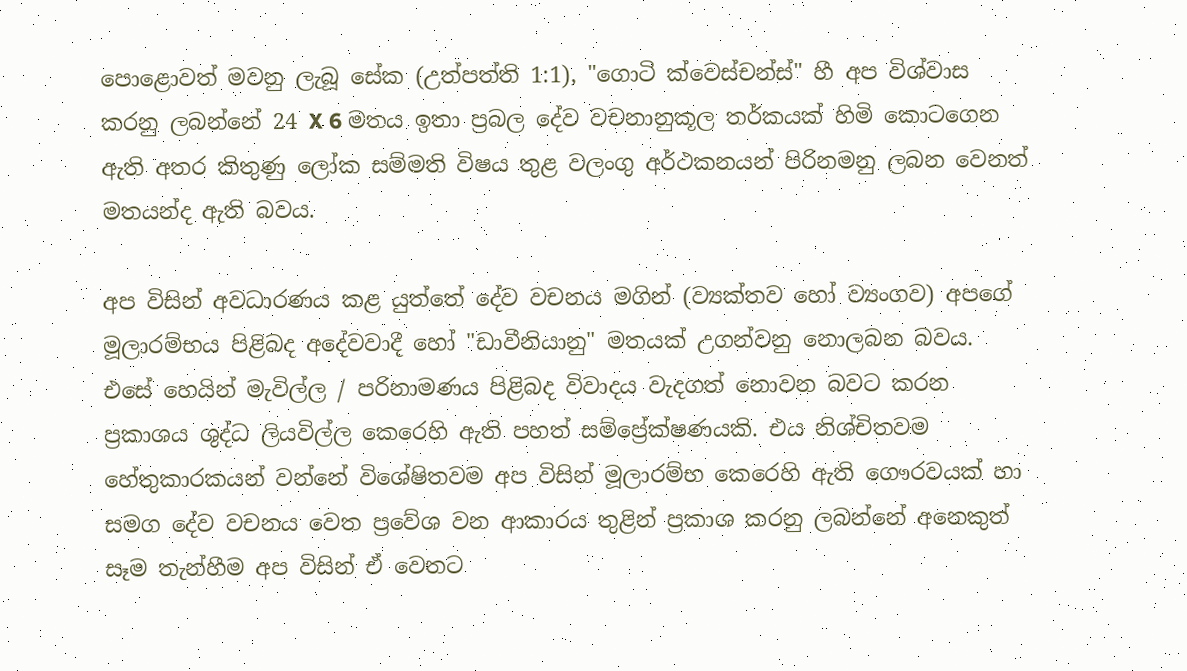පොළොවත් මවනු ලැබූ සේක (උත්පත්ති 1:1), "ගොටි ක්වෙස්චන්ස්" හී අප විශ්වාස කරනු ලබන්නේ 24 X 6 මතය ඉතා ප්‍රබල දේව වචනානුකූල තර්කයක් හිමි කොටගෙන ඇති අතර කිතුණු ලෝක සම්මති විෂය තුළ වලංගු අර්ථකනයන් පිරිනමනු ලබන වෙනත් මතයන්ද ඇති බවය.

අප විසින් අවධාරණය කළ යුත්තේ දේව වචනය මගින් (ව්‍යක්තව හෝ ව්‍යංගව) අපගේ මූලාරම්භය පිළිබද අදේවවාදී හෝ "ඩාවීනියානු" මතයක් උගන්වනු නොලබන බවය. එසේ හෙයින් මැවිල්ල / පරිනාමණය පිළිබද විවාදය වැදගත් නොවන බවට කරන ප්‍රකාශය ශුද්ධ ලියවිල්ල කෙරෙහි ඇති පහත් සම්ප්‍රේක්ෂණයකි. එය නිශ්චිතවම හේතුකාරකයන් වන්නේ විශේෂිතවම අප විසින් මූලාරම්භ කෙරෙහි ඇති ගෞරවයක් හා සමග දේව වචනය වෙත ප්‍රවේශ වන ආකාරය තුළින් ප්‍රකාශ කරනු ලබන්නේ අනෙකුත් සෑම තැන්හීම අප විසින් ඒ වෙතට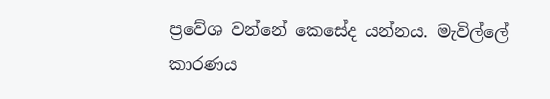ප්‍රවේශ වන්නේ කෙසේද යන්නය. මැවිල්ලේ කාරණය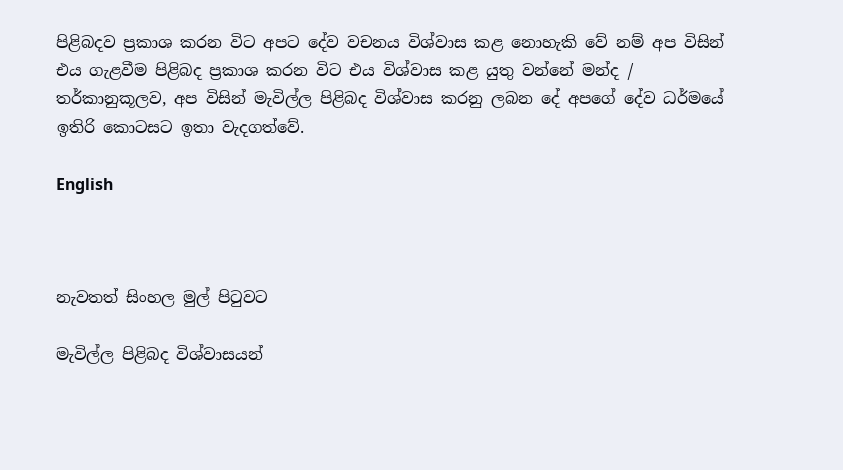පිළිබදව ප්‍රකාශ කරන විට අපට දේව වචනය විශ්වාස කළ නොහැකි වේ නම් අප විසින් එය ගැළවීම පිළිබද ප්‍රකාශ කරන විට එය විශ්වාස කළ යුතු වන්නේ මන්ද / තර්කානුකූලව, අප විසින් මැවිල්ල පිළිබද විශ්වාස කරනු ලබන දේ අපගේ දේව ධර්මයේ ඉතිරි කොටසට ඉතා වැදගත්වේ.

English



නැවතත් සිංහල මුල් පිටුවට

මැවිල්ල පිළිබද විශ්වාසයන්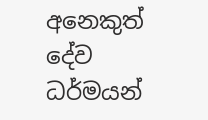අනෙකුත් දේව ධර්මයන්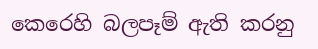කෙරෙහි බලපෑම් ඇති කරනු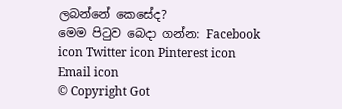ලබන්නේ කෙසේද?
මෙම පිටුව බෙදා ගන්න: Facebook icon Twitter icon Pinterest icon Email icon
© Copyright Got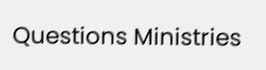Questions Ministries